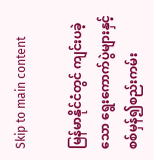Skip to main content

မြန်မာနိုင်ငံတွင် ကျင်းပခဲ့သော ရွေးကောက်ပွဲများနှင့် စစ်မှန်၍စည်းကမ်း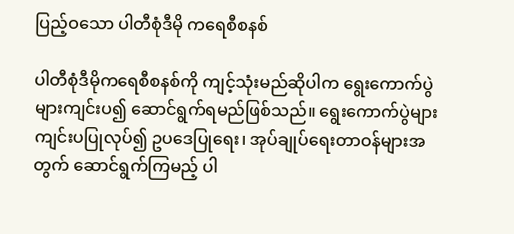ပြည့်ဝသော ပါတီစုံဒီမို ကရေစီစနစ်

ပါတီစုံဒီမိုကရေစီစနစ်ကို ကျင့်သုံးမည်ဆိုပါက ရွေးကောက်ပွဲများကျင်းပ၍ ဆောင်ရွက်ရမည်ဖြစ်သည်။ ရွေးကောက်ပွဲများ ကျင်းပပြုလုပ်၍ ဥပဒေပြုရေး၊ အုပ်ချုပ်ရေးတာဝန်များအတွက် ဆောင်ရွက်ကြမည့် ပါ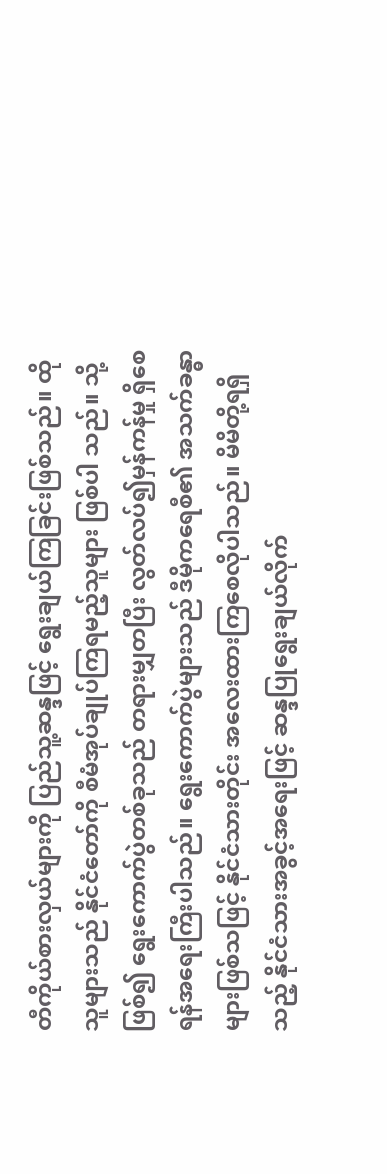တီကိုယ်စားလှယ်များကို ပြည်သူ့ဆန္ဒဖြင့် ရွေးချယ်ကြခြင်းဖြစ်သည်။ ထိုသူများသည် နိုင်ငံတော်ကို စီမံအုပ်ချုပ်ကြရမည့်သူများ ဖြစ်ပါ သည်။ သို့ဖြစ်၍ ရွေးကောက်ပွဲတစ်ခုသည် တရားမျှတပြီး လွတ်လပ်၍မှန်ကန်မှု ရှိစေရန်အရေးကြီးပါသည်။ ရွေးကောက်ပွဲများသည် ဒီမိုကရေစီ၏ အသက်ခန္ဓာများဖြစ်သဖြင့် နိုင်ငံသားတိုင်း အလေးထားကြစေလိုပါသည်။ မိမိတို့ရရှိသည့် နိုင်ငံသားအခွင့်အရေးဖြင့် ဆန္ဒပြုရွေးချယ်လိုက်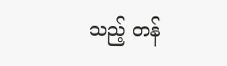သည့် တန်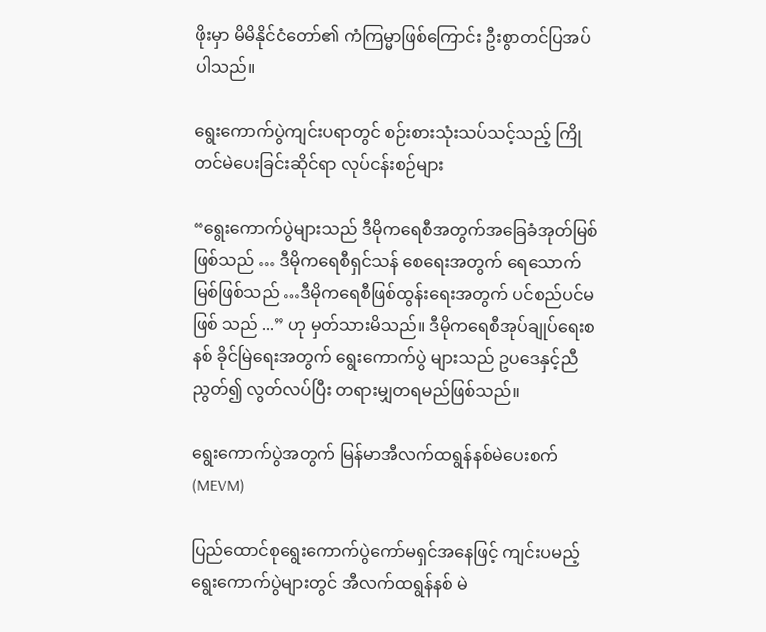ဖိုးမှာ မိမိနိုင်ငံတော်၏ ကံကြမ္မာဖြစ်ကြောင်း ဦးစွာတင်ပြအပ်ပါသည်။

ရွေးကောက်ပွဲကျင်းပရာတွင် စဉ်းစားသုံးသပ်သင့်သည့် ကြိုတင်မဲပေးခြင်းဆိုင်ရာ လုပ်ငန်းစဉ်များ

“ရွေးကောက်ပွဲများသည် ဒီမိုကရေစီအတွက်အခြေခံအုတ်မြစ်ဖြစ်သည် … ဒီမိုကရေစီရှင်သန် စေရေးအတွက် ရေသောက်မြစ်ဖြစ်သည် …ဒီမိုကရေစီဖြစ်ထွန်းရေးအတွက် ပင်စည်ပင်မဖြစ် သည် ...” ဟု မှတ်သားမိသည်။ ဒီမိုကရေစီအုပ်ချုပ်ရေးစနစ် ခိုင်မြဲရေးအတွက် ရွေးကောက်ပွဲ များသည် ဥပဒေနှင့်ညီညွတ်၍ လွတ်လပ်ပြီး တရားမျှတရမည်ဖြစ်သည်။

ရွေးကောက်ပွဲအတွက် မြန်မာအီလက်ထရွန်နစ်မဲပေးစက် (MEVM)

ပြည်ထောင်စုရွေးကောက်ပွဲကော်မရှင်အနေဖြင့် ကျင်းပမည့် ရွေးကောက်ပွဲများတွင် အီလက်ထရွန်နစ် မဲ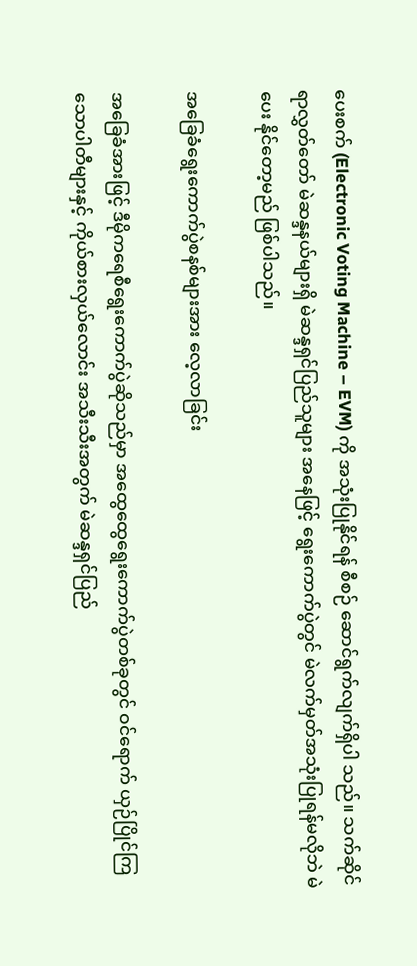ပေးစက် (Electronic Voting Machine – EVM) ကို အသုံးပြုနိုင်ရန် စီစဉ် ဆောင်ရွက်လျက်ရှိပါ သည်။ သက်ဆိုင်ရာလွှတ်တော် မဲဆန္ဒနယ်များရှိ မဲဆန္ဒရှင်ပြည်သူများ အနေဖြင့် ရွေးကောက်ပွဲတွင် မဲလက်မှတ်အသုံးပြုရန်မလိုဘဲ မဲပေး နိုင်တော့မည် ဖြစ်ပါသည်။

အခြေခံရွေးကောက်ပွဲစနစ်များအား လေ့လာခြင်း

အခြေခံအားဖြင့် ဒီမိုကရေစီရွေးကောက်ပွဲဆိုသည်မှာ အထွေထွေရွေးကောက်ပွဲတစ်ခုတွင် ဝင်ရောက် ယှဉ်ပြိုင်ကြသောပါတီများနှင့် ကိုယ်စားလှယ်လောင်း အသီးသီးအတွက် မဲဆန္ဒရှင်ပြည်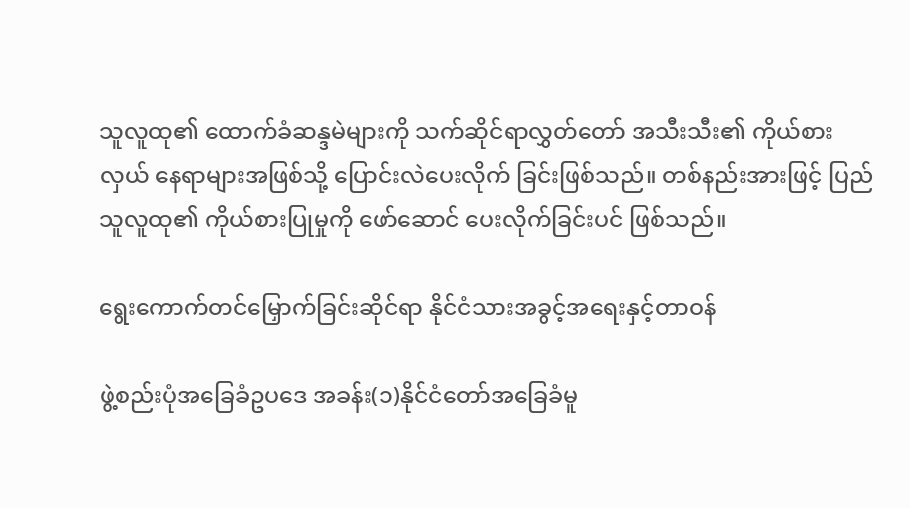သူလူထု၏ ထောက်ခံဆန္ဒမဲများကို သက်ဆိုင်ရာလွှတ်တော် အသီးသီး၏ ကိုယ်စားလှယ် နေရာများအဖြစ်သို့ ပြောင်းလဲပေးလိုက် ခြင်းဖြစ်သည်။ တစ်နည်းအားဖြင့် ပြည်သူလူထု၏ ကိုယ်စားပြုမှုကို ဖော်ဆောင် ပေးလိုက်ခြင်းပင် ဖြစ်သည်။

ရွေးကောက်တင်မြှောက်ခြင်းဆိုင်ရာ နိုင်ငံသားအခွင့်အရေးနှင့်တာဝန်

ဖွဲ့စည်းပုံအခြေခံဥပဒေ အခန်း(၁)နိုင်ငံတော်အခြေခံမူ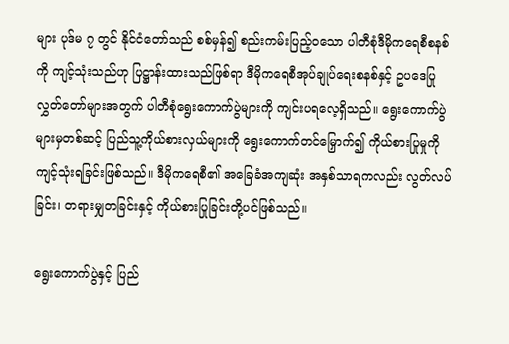များ ပုဒ်မ ၇ တွင် နိုင်ငံတော်သည် စစ်မှန်၍ စည်းကမ်းပြည့်ဝသော ပါတီစုံဒီမိုကရေစီစနစ်ကို ကျင့်သုံးသည်ဟု ပြဋ္ဌာန်းထားသည်ဖြစ်ရာ ဒီမိုကရေစီအုပ်ချုပ်ရေးစနစ်နှင့် ဥပဒေပြုလွှတ်တော်များအတွက် ပါတီစုံရွေးကောက်ပွဲများကို ကျင်းပရလေ့ရှိသည်။ ရွေးကောက်ပွဲများမှတစ်ဆင့် ပြည်သူ့ကိုယ်စားလှယ်များကို ရွေးကောက်တင်မြှောက်၍ ကိုယ်စားပြုမှုကို ကျင့်သုံးရခြင်းဖြစ်သည်။ ဒီမိုကရေစီ၏ အခြေခံအကျဆုံး အနှစ်သာရကလည်း လွတ်လပ်ခြင်း၊ တရားမျှတခြင်းနှင့် ကိုယ်စားပြုခြင်းတို့ပင်ဖြစ်သည်။

ရွေးကောက်ပွဲနှင့် ပြည်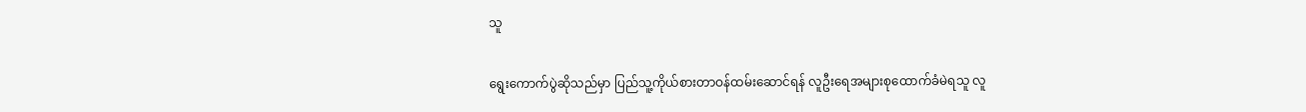သူ

ရွေးကောက်ပွဲဆိုသည်မှာ ပြည်သူ့ကိုယ်စားတာဝန်ထမ်းဆောင်ရန် လူဦးရေအများစုထောက်ခံမဲရသူ လူ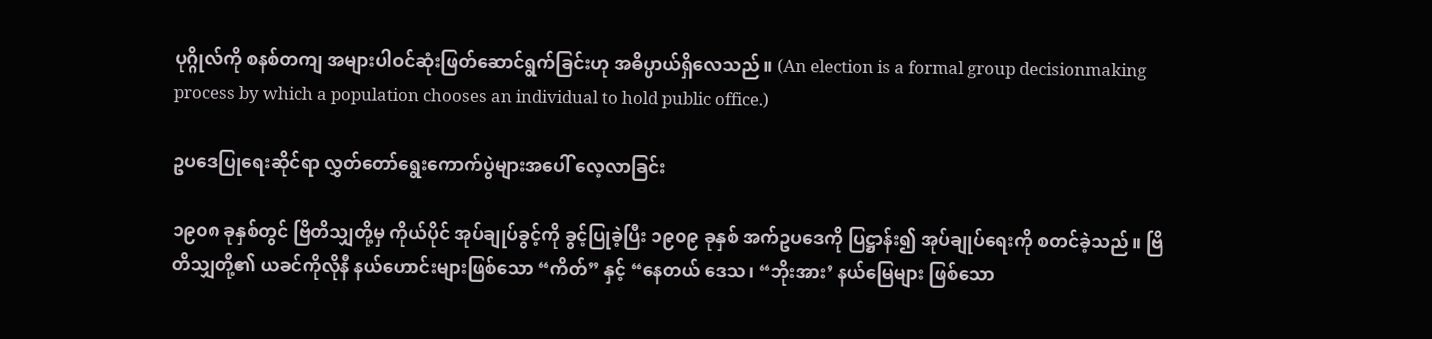ပုဂ္ဂိုလ်ကို စနစ်တကျ အများပါဝင်ဆုံးဖြတ်ဆောင်ရွက်ခြင်းဟု အဓိပ္ပာယ်ရှိလေသည်။ (An election is a formal group decisionmaking process by which a population chooses an individual to hold public office.)

ဥပဒေပြုရေးဆိုင်ရာ လွှတ်တော်ရွေးကောက်ပွဲများအပေါ် လေ့လာခြင်း

၁၉၀၈ ခုနှစ်တွင် ဗြိတိသျှတို့မှ ကိုယ်ပိုင် အုပ်ချုပ်ခွင့်ကို ခွင့်ပြုခဲ့ပြီး ၁၉၀၉ ခုနှစ် အက်ဥပဒေကို ပြဋ္ဌာန်း၍ အုပ်ချုပ်ရေးကို စတင်ခဲ့သည်။ ဗြိတိသျှတို့၏ ယခင်ကိုလိုနီ နယ်ဟောင်းများဖြစ်သော “ကိတ်” နှင့် “နေတယ် ဒေသ၊ “ဘိုးအား’ နယ်မြေများ ဖြစ်သော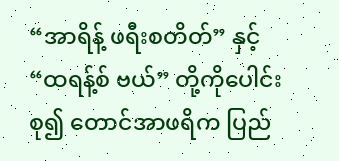“အာရိန့် ဖရီးစတိတ်” နှင့် “ထရန့်စ် ဗယ်” တို့ကိုပေါင်းစု၍ တောင်အာဖရိက ပြည်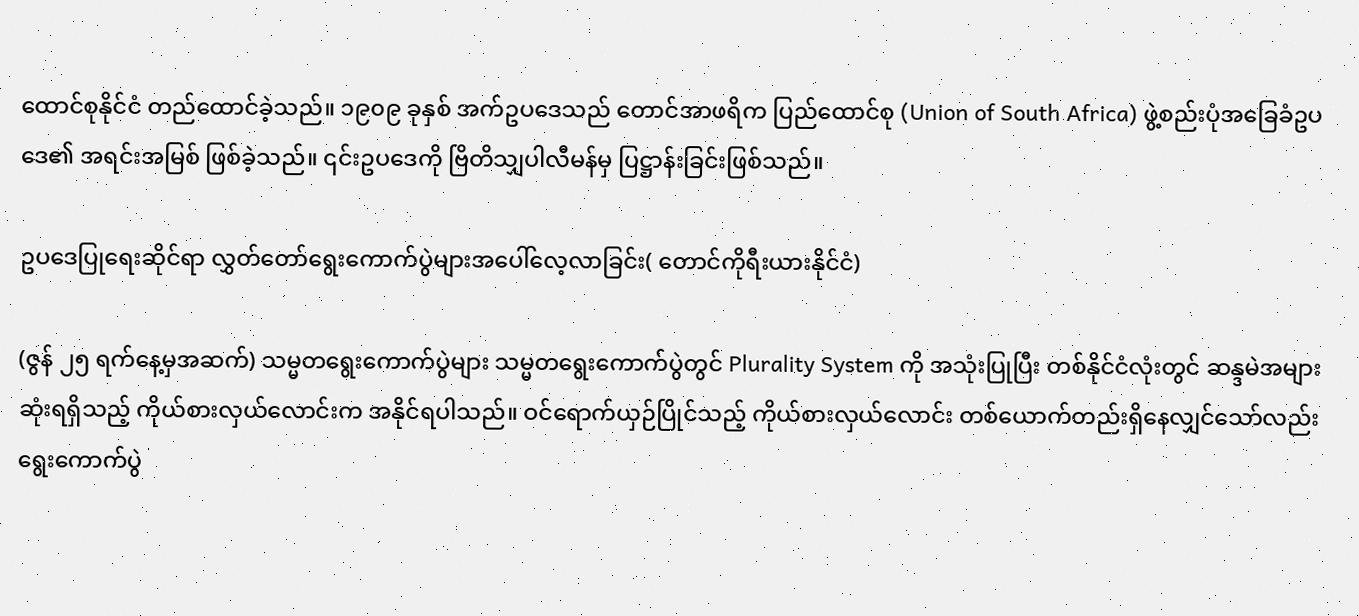ထောင်စုနိုင်ငံ တည်ထောင်ခဲ့သည်။ ၁၉၀၉ ခုနှစ် အက်ဥပဒေသည် တောင်အာဖရိက ပြည်ထောင်စု (Union of South Africa) ဖွဲ့စည်းပုံအခြေခံဥပဒေ၏ အရင်းအမြစ် ဖြစ်ခဲ့သည်။ ၎င်းဥပဒေကို ဗြိတိသျှပါလီမန်မှ ပြဋ္ဌာန်းခြင်းဖြစ်သည်။

ဥပဒေပြုရေးဆိုင်ရာ လွှတ်တော်ရွေးကောက်ပွဲများအပေါ်လေ့လာခြင်း( တောင်ကိုရီးယားနိုင်ငံ)

(ဇွန် ၂၅ ရက်နေ့မှအဆက်) သမ္မတရွေးကောက်ပွဲများ သမ္မတရွေးကောက်ပွဲတွင် Plurality System ကို အသုံးပြုပြီး တစ်နိုင်ငံလုံးတွင် ဆန္ဒမဲအများဆုံးရရှိသည့် ကိုယ်စားလှယ်လောင်းက အနိုင်ရပါသည်။ ဝင်ရောက်ယှဉ်ပြိုင်သည့် ကိုယ်စားလှယ်လောင်း တစ်ယောက်တည်းရှိနေလျှင်သော်လည်း ရွေးကောက်ပွဲ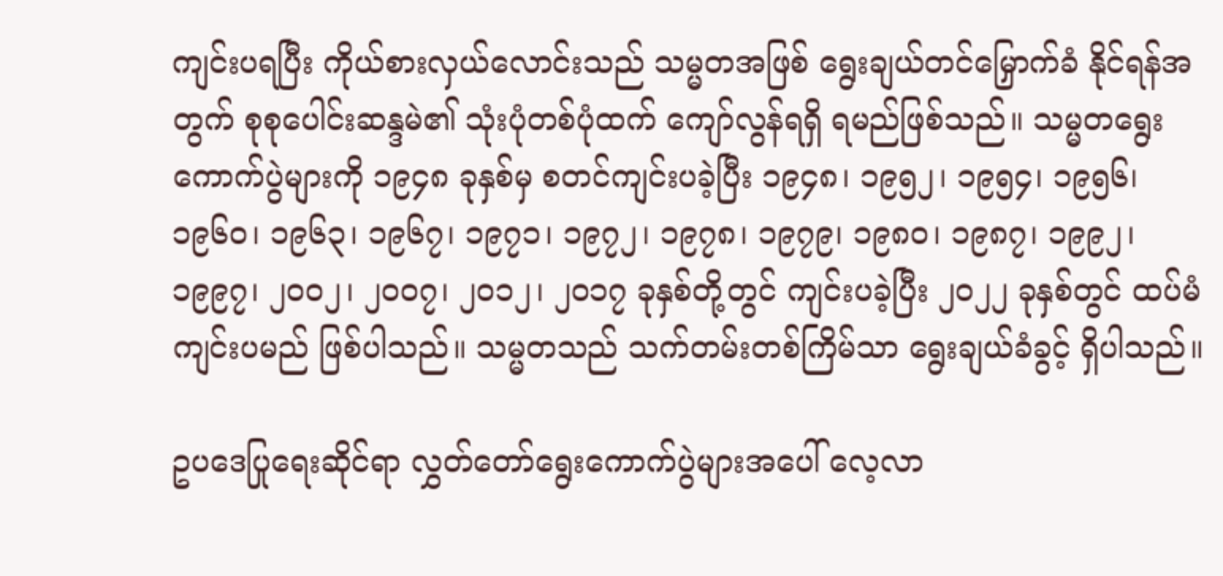ကျင်းပရပြီး ကိုယ်စားလှယ်လောင်းသည် သမ္မတအဖြစ် ရွေးချယ်တင်မြှောက်ခံ နိုင်ရန်အတွက် စုစုပေါင်းဆန္ဒမဲ၏ သုံးပုံတစ်ပုံထက် ကျော်လွန်ရရှိ ရမည်ဖြစ်သည်။ သမ္မတရွေးကောက်ပွဲများကို ၁၉၄၈ ခုနှစ်မှ စတင်ကျင်းပခဲ့ပြီး ၁၉၄၈၊ ၁၉၅၂၊ ၁၉၅၄၊ ၁၉၅၆၊ ၁၉၆၀၊ ၁၉၆၃၊ ၁၉၆၇၊ ၁၉၇၁၊ ၁၉၇၂၊ ၁၉၇၈၊ ၁၉၇၉၊ ၁၉၈၀၊ ၁၉၈၇၊ ၁၉၉၂၊ ၁၉၉၇၊ ၂၀၀၂၊ ၂၀၀၇၊ ၂၀၁၂၊ ၂၀၁၇ ခုနှစ်တို့တွင် ကျင်းပခဲ့ပြီး ၂၀၂၂ ခုနှစ်တွင် ထပ်မံကျင်းပမည် ဖြစ်ပါသည်။ သမ္မတသည် သက်တမ်းတစ်ကြိမ်သာ ရွေးချယ်ခံခွင့် ရှိပါသည်။

ဥပဒေပြုရေးဆိုင်ရာ လွှတ်တော်ရွေးကောက်ပွဲများအပေါ် လေ့လာ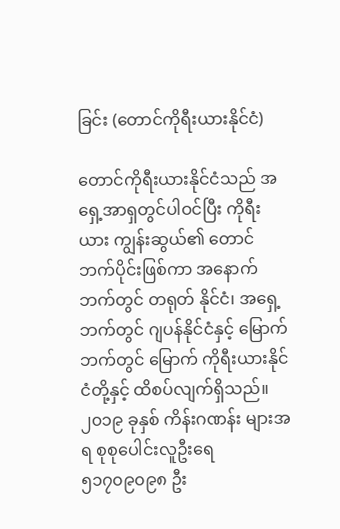ခြင်း (တောင်ကိုရီးယားနိုင်ငံ)

တောင်ကိုရီးယားနိုင်ငံသည် အရှေ့အာရှတွင်ပါဝင်ပြီး ကိုရီးယား ကျွန်းဆွယ်၏ တောင်ဘက်ပိုင်းဖြစ်ကာ အနောက်ဘက်တွင် တရုတ် နိုင်ငံ၊ အရှေ့ဘက်တွင် ဂျပန်နိုင်ငံနှင့် မြောက်ဘက်တွင် မြောက် ကိုရီးယားနိုင်ငံတို့နှင့် ထိစပ်လျက်ရှိသည်။ ၂၀၁၉ ခုနှစ် ကိန်းဂဏန်း များအရ စုစုပေါင်းလူဦးရေ ၅၁၇၀၉၀၉၈ ဦး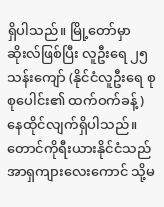ရှိပါသည်။ မြို့တော်မှာ ဆိုးလ်ဖြစ်ပြီး လူဦးရေ ၂၅ သန်းကျော် (နိုင်ငံလူဦးရေ စုစုပေါင်း၏ ထက်ဝက်ခန့်) နေထိုင်လျက်ရှိပါသည်။ တောင်ကိုရီးယားနိုင်ငံသည် အာရှကျားလေးကောင် သို့မ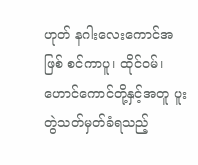ဟုတ် နဂါးလေးကောင်အဖြစ် စင်ကာပူ၊ ထိုင်ဝမ်၊ ဟောင်ကောင်တို့နှင့်အတူ ပူးတွဲသတ်မှတ်ခံရသည့်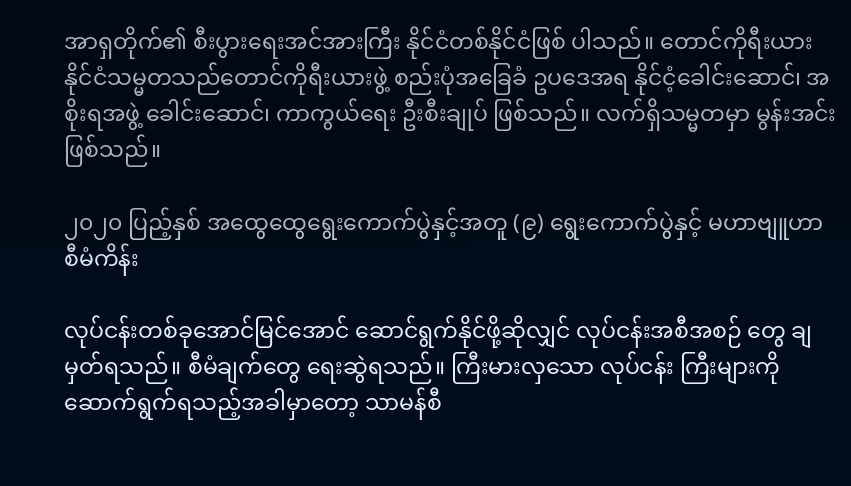အာရှတိုက်၏ စီးပွားရေးအင်အားကြီး နိုင်ငံတစ်နိုင်ငံဖြစ် ပါသည်။ တောင်ကိုရီးယားနိုင်ငံသမ္မတသည်တောင်ကိုရီးယားဖွဲ့ စည်းပုံအခြေခံ ဥပဒေအရ နိုင်ငံ့ခေါင်းဆောင်၊ အစိုးရအဖွဲ့ ခေါင်းဆောင်၊ ကာကွယ်ရေး ဦးစီးချုပ် ဖြစ်သည်။ လက်ရှိသမ္မတမှာ မွန်းအင်း ဖြစ်သည်။

၂၀၂၀ ပြည့်နှစ် အထွေထွေရွေးကောက်ပွဲနှင့်အတူ (၉) ရွေးကောက်ပွဲနှင့် မဟာဗျူဟာစီမံကိန်း

လုပ်ငန်းတစ်ခုအောင်မြင်အောင် ဆောင်ရွက်နိုင်ဖို့ဆိုလျှင် လုပ်ငန်းအစီအစဉ် တွေ ချမှတ်ရသည်။ စီမံချက်တွေ ရေးဆွဲရသည်။ ကြီးမားလှသော လုပ်ငန်း ကြီးများကို ဆောက်ရွက်ရသည့်အခါမှာတော့ သာမန်စီ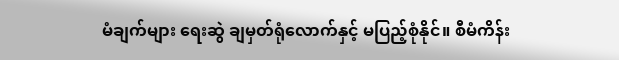မံချက်များ ရေးဆွဲ ချမှတ်ရုံလောက်နှင့် မပြည့်စုံနိုင်။ စီမံကိန်း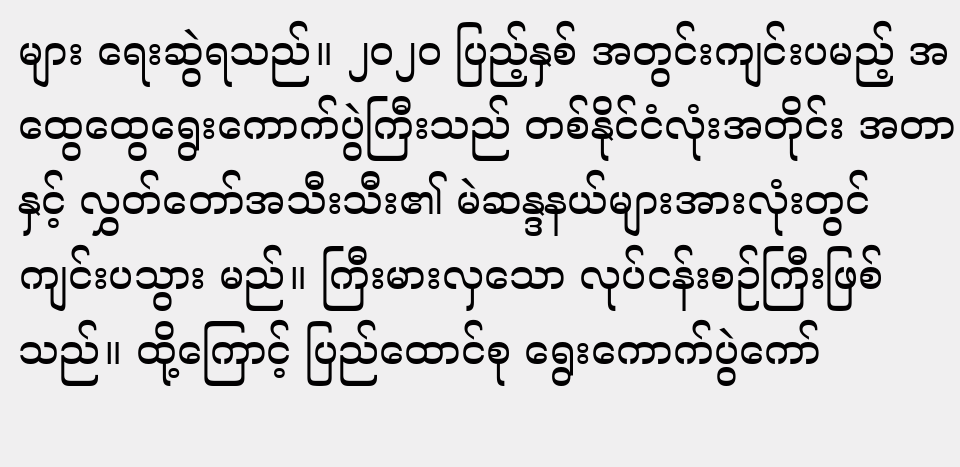များ ရေးဆွဲရသည်။ ၂၀၂၀ ပြည့်နှစ် အတွင်းကျင်းပမည့် အထွေထွေရွေးကောက်ပွဲကြီးသည် တစ်နိုင်ငံလုံးအတိုင်း အတာနှင့် လွှတ်တော်အသီးသီး၏ မဲဆန္ဒနယ်များအားလုံးတွင် ကျင်းပသွား မည်။ ကြီးမားလှသော လုပ်ငန်းစဉ်ကြီးဖြစ်သည်။ ထို့ကြောင့် ပြည်ထောင်စု ရွေးကောက်ပွဲကော်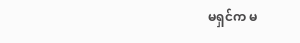မရှင်က မ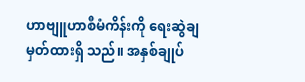ဟာဗျူဟာစီမံကိန်းကို ရေးဆွဲချမှတ်ထားရှိ သည်။ အနှစ်ချုပ်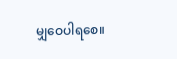မျှဝေပါရစေ။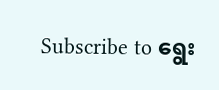Subscribe to ရွေး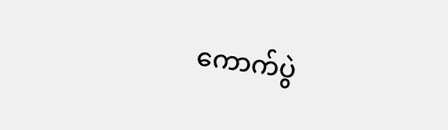ကောက်ပွဲ